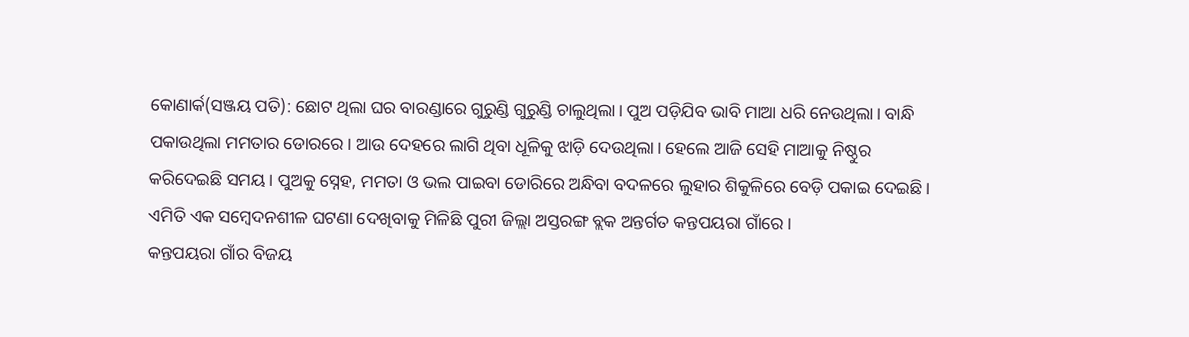କୋଣାର୍କ(ସଞ୍ଜୟ ପତି): ଛୋଟ ଥିଲା ଘର ବାରଣ୍ଡାରେ ଗୁରୁଣ୍ଡି ଗୁରୁଣ୍ଡି ଚାଲୁଥିଲା। ପୁଅ ପଡ଼ିଯିବ ଭାବି ମାଆ ଧରି ନେଉଥିଲା। ବାନ୍ଧି ପକାଉଥିଲା ମମତାର ଡୋରରେ। ଆଉ ଦେହରେ ଲାଗି ଥିବା ଧୂଳିକୁ ଝାଡ଼ି ଦେଉଥିଲା। ହେଲେ ଆଜି ସେହି ମାଆକୁ ନିଷ୍ଠୁର କରିଦେଇଛି ସମୟ। ପୁଅକୁ ସ୍ନେହ, ମମତା ଓ ଭଲ ପାଇବା ଡୋରିରେ ଅନ୍ଧିବା ବଦଳରେ ଲୁହାର ଶିକୁଳିରେ ବେଡ଼ି ପକାଇ ଦେଇଛି। ଏମିତି ଏକ ସମ୍ୱେଦନଶୀଳ ଘଟଣା ଦେଖିବାକୁ ମିଳିଛି ପୁରୀ ଜିଲ୍ଲା ଅସ୍ତରଙ୍ଗ ବ୍ଲକ ଅନ୍ତର୍ଗତ କନ୍ତପୟରା ଗାଁରେ।
କନ୍ତପୟରା ଗାଁର ବିଜୟ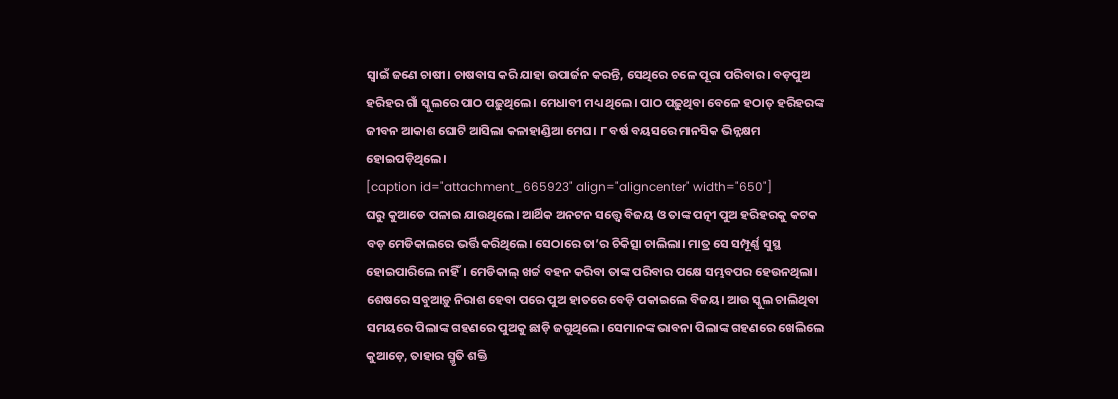ସ୍ଵାଇଁ ଜଣେ ଚାଷୀ। ଚାଷବାସ କରି ଯାହା ଉପାର୍ଜନ କରନ୍ତି, ସେଥିରେ ଚଳେ ପୂରା ପରିବାର। ବଡ଼ପୁଅ ହରିହର ଗାଁ ସ୍କୁଲରେ ପାଠ ପଢ଼ୁଥିଲେ। ମେଧାବୀ ମଧ୍ୟ ଥିଲେ। ପାଠ ପଢ଼ୁଥିବା ବେଳେ ହଠାତ୍ ହରିହରଙ୍କ ଜୀବନ ଆକାଶ ଘୋଟି ଆସିଲା କଳାହାଣ୍ଡିଆ ମେଘ। ୮ ବର୍ଷ ବୟସରେ ମାନସିକ ଭିନ୍ନକ୍ଷମ ହୋଇପଡ଼ିଥିଲେ।
[caption id="attachment_665923" align="aligncenter" width="650"]
ଘରୁ କୁଆଡେ ପଳାଇ ଯାଉଥିଲେ। ଆର୍ଥିକ ଅନଟନ ସତ୍ତ୍ୱେ ବିଜୟ ଓ ତାଙ୍କ ପତ୍ନୀ ପୁଅ ହରିହରକୁ କଟକ ବଡ଼ ମେଡିକାଲରେ ଭର୍ତ୍ତି କରିଥିଲେ। ସେଠାରେ ତା’ର ଚିକିତ୍ସା ଚାଲିଲା। ମାତ୍ର ସେ ସମ୍ପୂର୍ଣ୍ଣ ସୁସ୍ଥ ହୋଇପାରିଲେ ନାହିଁ। ମେଡିକାଲ୍ ଖର୍ଚ୍ଚ ବହନ କରିବା ତାଙ୍କ ପରିବାର ପକ୍ଷେ ସମ୍ଭବପର ହେଉନଥିଲା। ଶେଷରେ ସବୁଆଡ଼ୁ ନିରାଶ ହେବା ପରେ ପୁଅ ହାତରେ ବେଡ଼ି ପକାଇଲେ ବିଜୟ। ଆଉ ସ୍କୁଲ ଚାଲିଥିବା ସମୟରେ ପିଲାଙ୍କ ଗହଣରେ ପୁଅକୁ ଛାଡ଼ି ଜଗୁଥିଲେ। ସେମାନଙ୍କ ଭାବନା ପିଲାଙ୍କ ଗହଣରେ ଖେଲିଲେ କୁଆଡ଼େ, ତାହାର ସ୍ମୃତି ଶକ୍ତି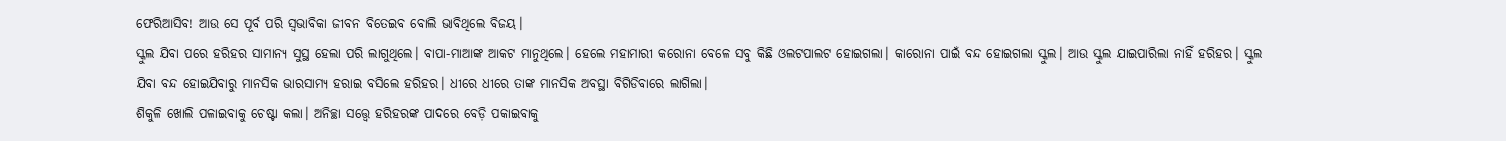ଫେରିଆସିବ! ଆଉ ସେ ପୂର୍ବ ପରି ସ୍ୱଭାବିକା ଜୀବନ ବିତେଇବ ବୋଲି ଭାବିଥିଲେ ବିଜୟ।
ସ୍କୁଲ ଯିବା ପରେ ହରିହର ସାମାନ୍ୟ ସୁସ୍ଥ ହେଲା ପରି ଲାଗୁଥିଲେ। ବାପା-ମାଆଙ୍କ ଆକଟ ମାନୁଥିଲେ। ହେଲେ ମହାମାରୀ କରୋନା ବେଳେ ସବୁ କିଛି ଓଲଟପାଲଟ ହୋଇଗଲା। କାରୋନା ପାଇଁ ବନ୍ଦ ହୋଇଗଲା ସ୍କୁଲ। ଆଉ ସ୍କୁଲ ଯାଇପାରିଲା ନାହିଁ ହରିହର। ସ୍କୁଲ ଯିବା ବନ୍ଦ ହୋଇଯିବାରୁ ମାନସିକ ଭାରସାମ୍ୟ ହରାଇ ବସିଲେ ହରିହର। ଧୀରେ ଧୀରେ ତାଙ୍କ ମାନସିକ ଅବସ୍ଥା ବିଗିଡିବାରେ ଲାଗିଲା।
ଶିକୁଳି ଖୋଲି ପଳାଇବାକୁ ଚେଷ୍ଟା କଲା। ଅନିଚ୍ଛା ସତ୍ତ୍ୱେ ହରିହରଙ୍କ ପାଦରେ ବେଡ଼ି ପକାଇବାକୁ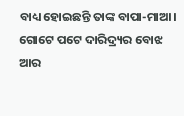ବାଧ୍ୟ ହୋଇଛନ୍ତି ତାଙ୍କ ବାପା-ମାଆ। ଗୋଟେ ପଟେ ଦାରିଦ୍ର୍ୟର ବୋଝ ଆର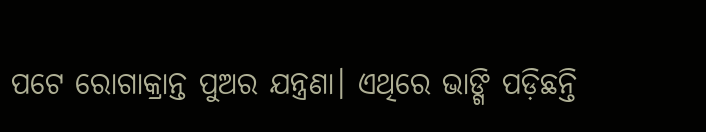ପଟେ ରୋଗାକ୍ରାନ୍ତ ପୁଅର ଯନ୍ତ୍ରଣା। ଏଥିରେ ଭାଙ୍ଗି ପଡ଼ିଛନ୍ତି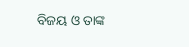ବିଜୟ ଓ ତାଙ୍କ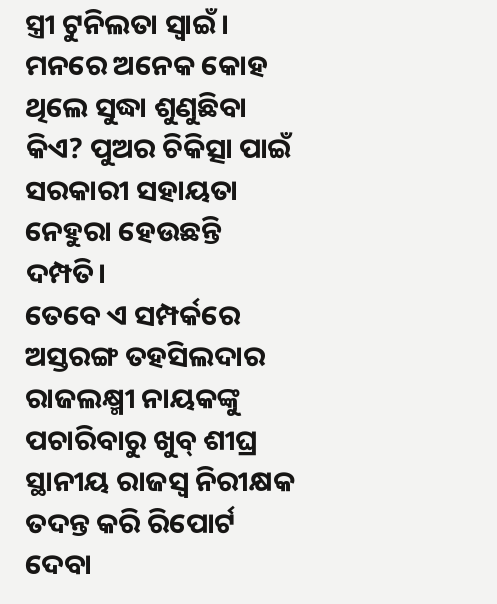ସ୍ତ୍ରୀ ଟୁନିଲତା ସ୍ୱାଇଁ। ମନରେ ଅନେକ କୋହ ଥିଲେ ସୁଦ୍ଧା ଶୁଣୁଛିବା କିଏ? ପୁଅର ଚିକିତ୍ସା ପାଇଁ ସରକାରୀ ସହାୟତା ନେହୁରା ହେଉଛନ୍ତି ଦମ୍ପତି।
ତେବେ ଏ ସମ୍ପର୍କରେ ଅସ୍ତରଙ୍ଗ ତହସିଲଦାର ରାଜଲକ୍ଷ୍ମୀ ନାୟକଙ୍କୁ ପଚାରିବାରୁ ଖୁବ୍ ଶୀଘ୍ର ସ୍ଥାନୀୟ ରାଜସ୍ୱ ନିରୀକ୍ଷକ ତଦନ୍ତ କରି ରିପୋର୍ଟ ଦେବା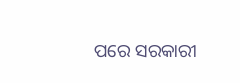ପରେ ସରକାରୀ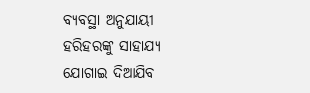ବ୍ୟବସ୍ଥା ଅନୁଯାୟୀ ହରିହରଙ୍କୁ ସାହାଯ୍ୟ ଯୋଗାଇ ଦିଆଯିବ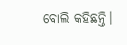ବୋଲି କହିଛନ୍ତି।